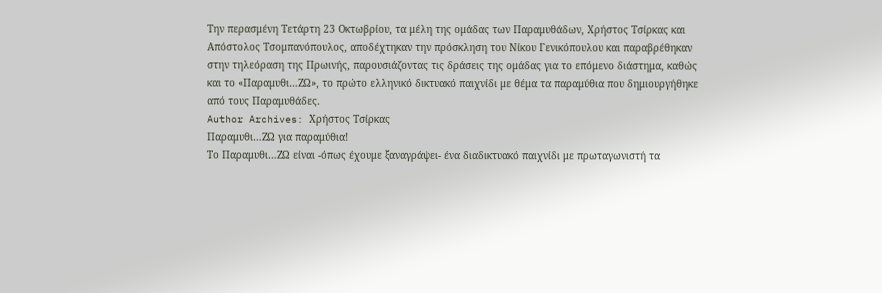Την περασμένη Τετάρτη 23 Οκτωβρίου, τα μέλη της ομάδας των Παραμυθάδων, Χρήστος Τσίρκας και Απόστολος Τσομπανόπουλος, αποδέχτηκαν την πρόσκληση του Νίκου Γενικόπουλου και παραβρέθηκαν στην τηλεόραση της Πρωινής, παρουσιάζοντας τις δράσεις της ομάδας για το επόμενο διάστημα, καθώς και το «Παραμυθι…ΖΩ», το πρώτο ελληνικό δικτυακό παιχνίδι με θέμα τα παραμύθια που δημιουργήθηκε από τους Παραμυθάδες.
Author Archives: Χρήστος Τσίρκας
Παραμυθι…ΖΩ για παραμύθια!
Το Παραμυθι…ΖΩ είναι -όπως έχουμε ξαναγράψει- ένα διαδικτυακό παιχνίδι με πρωταγωνιστή τα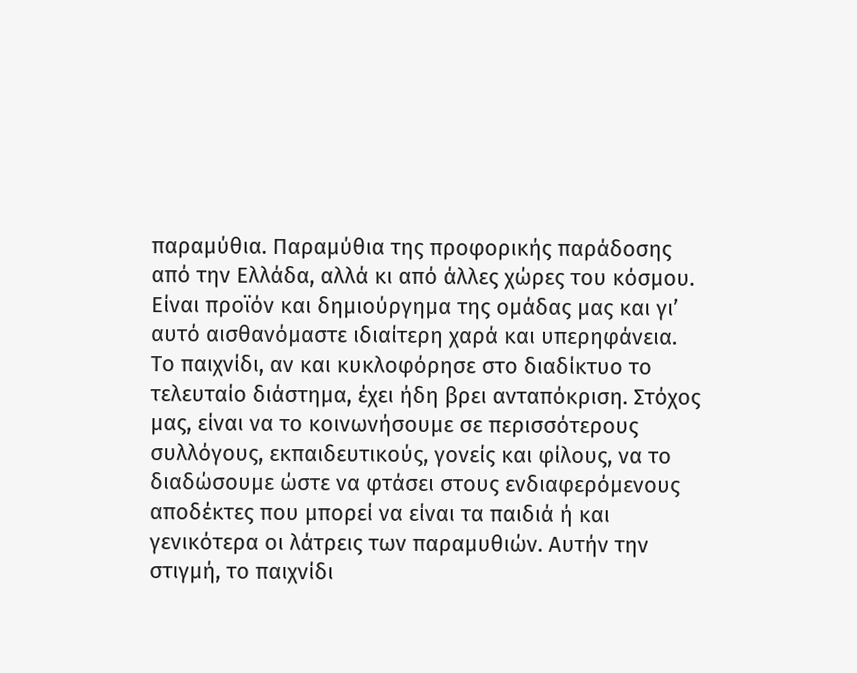παραμύθια. Παραμύθια της προφορικής παράδοσης από την Ελλάδα, αλλά κι από άλλες χώρες του κόσμου. Είναι προϊόν και δημιούργημα της ομάδας μας και γι’ αυτό αισθανόμαστε ιδιαίτερη χαρά και υπερηφάνεια.
Το παιχνίδι, αν και κυκλοφόρησε στο διαδίκτυο το τελευταίο διάστημα, έχει ήδη βρει ανταπόκριση. Στόχος μας, είναι να το κοινωνήσουμε σε περισσότερους συλλόγους, εκπαιδευτικούς, γονείς και φίλους, να το διαδώσουμε ώστε να φτάσει στους ενδιαφερόμενους αποδέκτες που μπορεί να είναι τα παιδιά ή και γενικότερα οι λάτρεις των παραμυθιών. Αυτήν την στιγμή, το παιχνίδι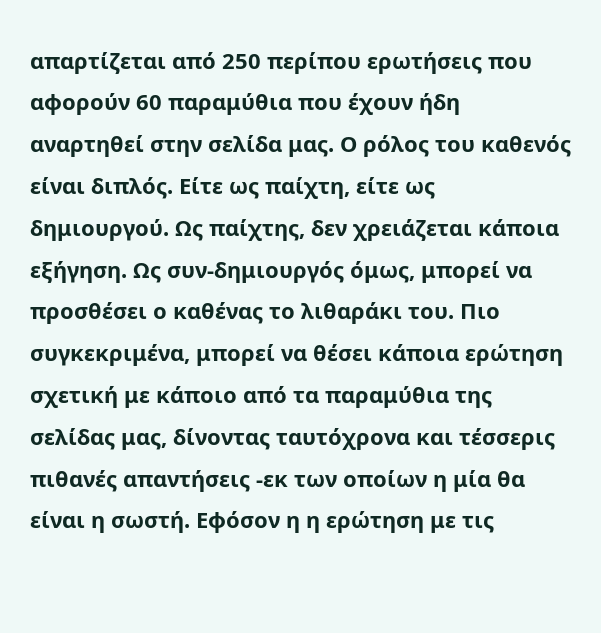απαρτίζεται από 250 περίπου ερωτήσεις που αφορούν 60 παραμύθια που έχουν ήδη αναρτηθεί στην σελίδα μας. Ο ρόλος του καθενός είναι διπλός. Είτε ως παίχτη, είτε ως δημιουργού. Ως παίχτης, δεν χρειάζεται κάποια εξήγηση. Ως συν-δημιουργός όμως, μπορεί να προσθέσει ο καθένας το λιθαράκι του. Πιο συγκεκριμένα, μπορεί να θέσει κάποια ερώτηση σχετική με κάποιο από τα παραμύθια της σελίδας μας, δίνοντας ταυτόχρονα και τέσσερις πιθανές απαντήσεις -εκ των οποίων η μία θα είναι η σωστή. Εφόσον η η ερώτηση με τις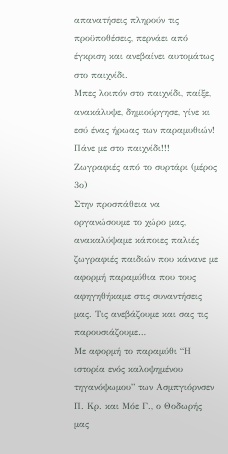απανατήσεις πληρούν τις προϋποθέσεις, περνάει από έγκριση και ανεβαίνει αυτομάτως στο παιχνίδι.
Μπες λοιπόν στο παιχνίδι, παίξε, ανακάλυψε, δημιούργησε, γίνε κι εσύ ένας ήρωας των παραμυθιών!
Πάνε με στο παιχνίδι!!!
Ζωγραφιές από το συρτάρι (μέρος 3ο)
Στην προσπάθεια να οργανώσουμε το χώρο μας, ανακαλύψαμε κάποιες παλιές ζωγραφιές παιδιών που κάνανε με αφορμή παραμύθια που τους αφηγηθήκαμε στις συναντήσεις μας. Τις ανεβάζουμε και σας τις παρουσιάζουμε…
Με αφορμή το παραμύθι “Η ιστορία ενός καλοψημένου τηγανόψωμου” των Ασμπγιόρνσεν Π. Κρ. και Μόε Γ., ο Θοδωρής μας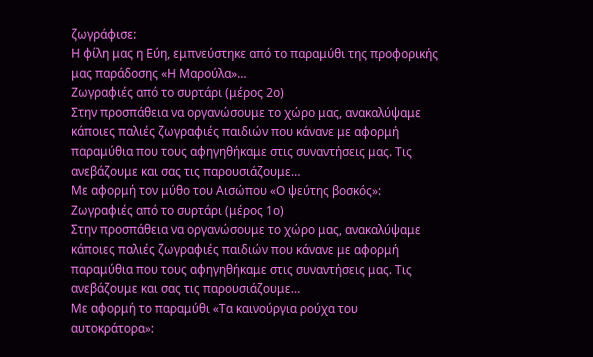ζωγράφισε:
Η φίλη μας η Εύη, εμπνεύστηκε από το παραμύθι της προφορικής μας παράδοσης «Η Μαρούλα»…
Ζωγραφιές από το συρτάρι (μέρος 2ο)
Στην προσπάθεια να οργανώσουμε το χώρο μας, ανακαλύψαμε κάποιες παλιές ζωγραφιές παιδιών που κάνανε με αφορμή παραμύθια που τους αφηγηθήκαμε στις συναντήσεις μας. Τις ανεβάζουμε και σας τις παρουσιάζουμε…
Με αφορμή τον μύθο του Αισώπου «Ο ψεύτης βοσκός»:
Ζωγραφιές από το συρτάρι (μέρος 1ο)
Στην προσπάθεια να οργανώσουμε το χώρο μας, ανακαλύψαμε κάποιες παλιές ζωγραφιές παιδιών που κάνανε με αφορμή παραμύθια που τους αφηγηθήκαμε στις συναντήσεις μας. Τις ανεβάζουμε και σας τις παρουσιάζουμε…
Με αφορμή το παραμύθι «Τα καινούργια ρούχα του αυτοκράτορα»: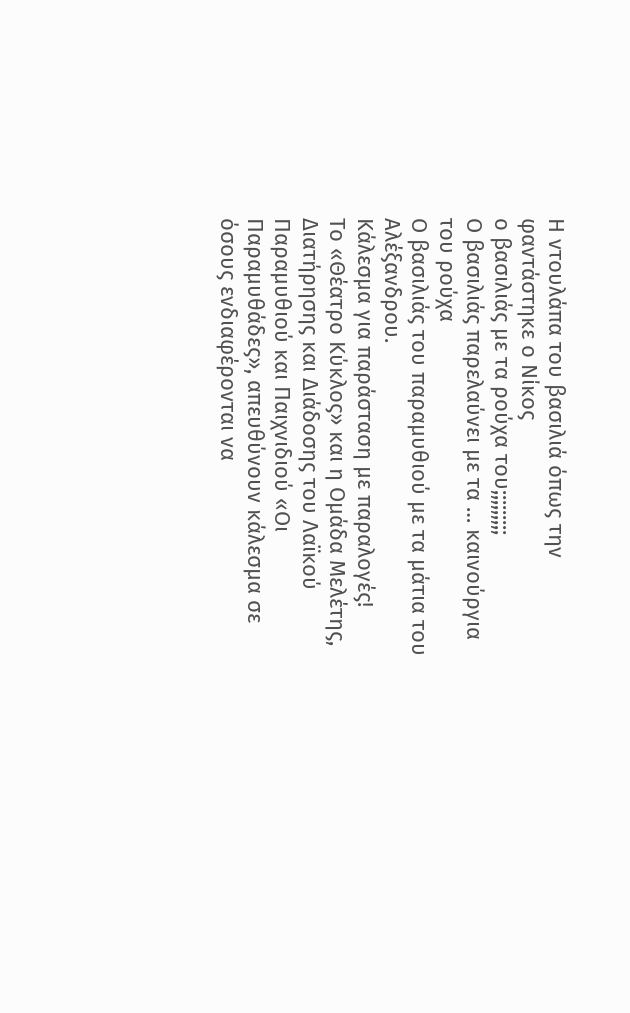Η ντουλάπα του βασιλιά όπως την φαντάστηκε ο Νίκος
ο βασιλιάς με τα ρούχα του;;;;;;;;;
Ο βασιλιάς παρελαύνει με τα … καινούργια του ρούχα
Ο βασιλιάς του παραμυθιού με τα μάτια του Αλέξανδρου.
Κάλεσμα για παράσταση με παραλογές!
Το «Θέατρο Κύκλος» και η Ομάδα Μελέτης, Διατήρησης και Διάδοσης του Λαϊκού Παραμυθιού και Παιχνιδιού «Οι Παραμυθάδες», απευθύνουν κάλεσμα σε όσους ενδιαφέρονται να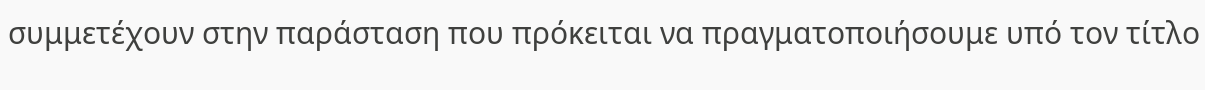συμμετέχουν στην παράσταση που πρόκειται να πραγματοποιήσουμε υπό τον τίτλο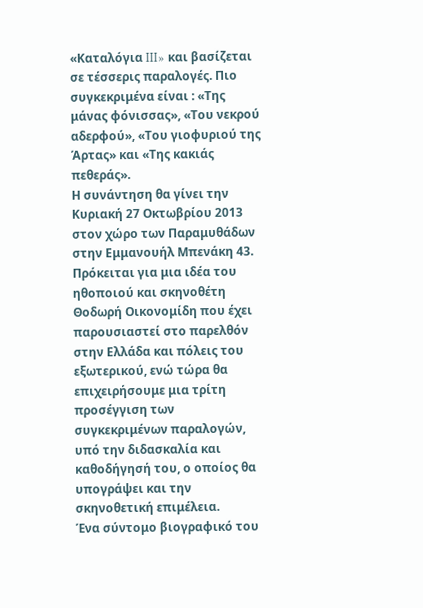«Καταλόγια III» και βασίζεται σε τέσσερις παραλογές. Πιο συγκεκριμένα είναι : «Της μάνας φόνισσας», «Του νεκρού αδερφού», «Του γιοφυριού της Άρτας» και «Της κακιάς πεθεράς».
Η συνάντηση θα γίνει την Κυριακή 27 Οκτωβρίου 2013 στον χώρο των Παραμυθάδων στην Εμμανουήλ Μπενάκη 43.
Πρόκειται για μια ιδέα του ηθοποιού και σκηνοθέτη Θοδωρή Οικονομίδη που έχει παρουσιαστεί στο παρελθόν στην Ελλάδα και πόλεις του εξωτερικού, ενώ τώρα θα επιχειρήσουμε μια τρίτη προσέγγιση των συγκεκριμένων παραλογών, υπό την διδασκαλία και καθοδήγησή του, ο οποίος θα υπογράψει και την σκηνοθετική επιμέλεια.
Ένα σύντομο βιογραφικό του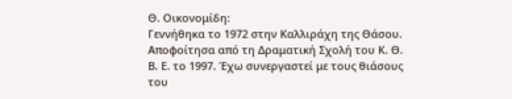Θ. Οικονομίδη:
Γεννήθηκα το 1972 στην Καλλιράχη της Θάσου. Αποφοίτησα από τη Δραματική Σχολή του Κ. Θ. Β. Ε. το 1997. Έχω συνεργαστεί με τους θιάσους του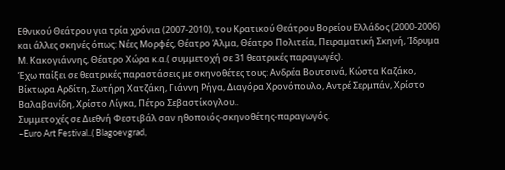Εθνικού Θεάτρου για τρία χρόνια (2007-2010), του Κρατικού Θεάτρου Βορείου Ελλάδος (2000-2006) και άλλες σκηνές όπως: Νέες Μορφές, Θέατρο Άλμα, Θέατρο Πολιτεία, Πειραματική Σκηνή, Ίδρυμα Μ. Κακογιάννης, Θέατρο Χώρα κ.α.( συμμετοχή σε 31 θεατρικές παραγωγές).
Έχω παίξει σε θεατρικές παραστάσεις με σκηνοθέτες τους: Ανδρέα Βουτσινά, Κώστα Καζάκο, Βίκτωρα Αρδίτη, Σωτήρη Χατζάκη, Γιάννη Ρήγα, Διαγόρα Χρονόπουλο, Αντρέ Σερμπάν, Χρίστο Βαλαβανίδη, Χρίστο Λίγκα, Πέτρο Σεβαστίκογλου..
Συμμετοχές σε Διεθνή Φεστιβάλ σαν ηθοποιός-σκηνοθέτης-παραγωγός.
–Euro Art Festival..( Blagoevgrad,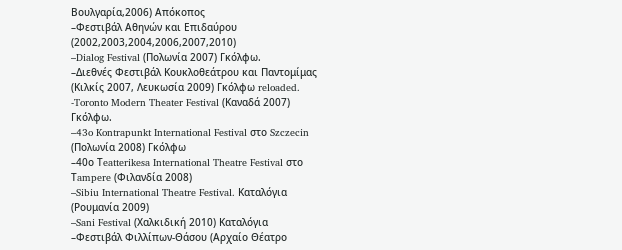Βουλγαρία,2006) Απόκοπος
–Φεστιβάλ Αθηνών και Επιδαύρου (2002,2003,2004,2006,2007,2010)
–Dialog Festival (Πολωνία 2007) Γκόλφω.
–Διεθνές Φεστιβάλ Κουκλοθεάτρου και Παντομίμας (Κιλκίς 2007, Λευκωσία 2009) Γκόλφω reloaded.
-Toronto Modern Theater Festival (Καναδά 2007) Γκόλφω.
–43o Kontrapunkt International Festival στο Szczecin (Πολωνία 2008) Γκόλφω
–40ο Τeatterikesa International Theatre Festival στο Τampere (Φιλανδία 2008)
–Sibiu International Theatre Festival. Καταλόγια (Ρουμανία 2009)
–Sani Festival (Χαλκιδική 2010) Καταλόγια
–Φεστιβάλ Φιλλίπων-Θάσου (Αρχαίο Θέατρο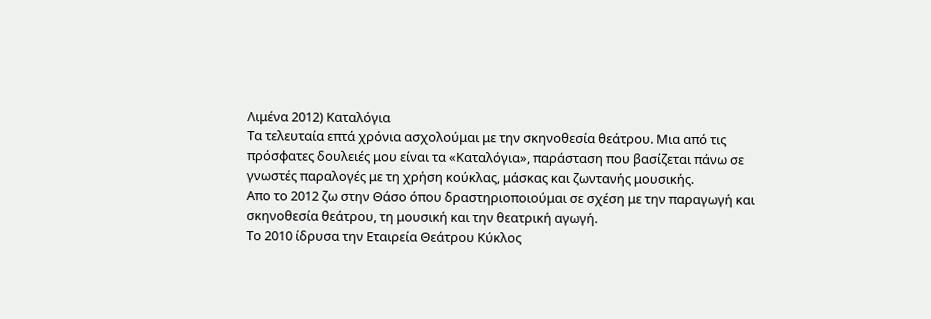Λιμένα 2012) Καταλόγια
Τα τελευταία επτά χρόνια ασχολούμαι με την σκηνοθεσία θεάτρου. Μια από τις πρόσφατες δουλειές μου είναι τα «Καταλόγια», παράσταση που βασίζεται πάνω σε γνωστές παραλογές με τη χρήση κούκλας, μάσκας και ζωντανής μουσικής.
Απο το 2012 ζω στην Θάσο όπου δραστηριοποιούμαι σε σχέση με την παραγωγή και σκηνοθεσία θεάτρου, τη μουσική και την θεατρική αγωγή.
Το 2010 ίδρυσα την Εταιρεία Θεάτρου Κύκλος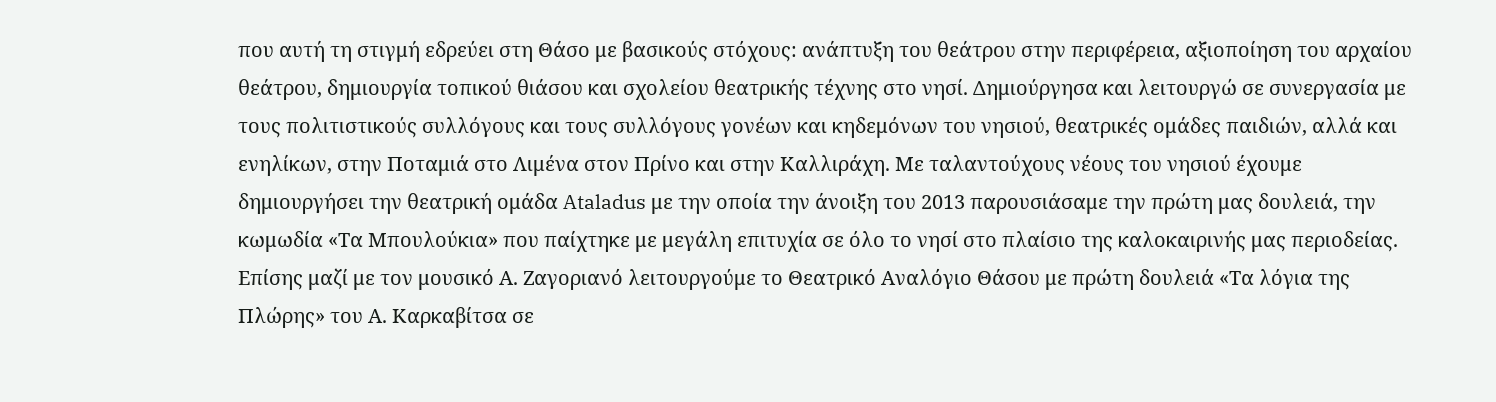που αυτή τη στιγμή εδρεύει στη Θάσο με βασικούς στόχους: ανάπτυξη του θεάτρου στην περιφέρεια, αξιοποίηση του αρχαίου θεάτρου, δημιουργία τοπικού θιάσου και σχολείου θεατρικής τέχνης στο νησί. Δημιούργησα και λειτουργώ σε συνεργασία με τους πολιτιστικούς συλλόγους και τους συλλόγους γονέων και κηδεμόνων του νησιού, θεατρικές ομάδες παιδιών, αλλά και ενηλίκων, στην Ποταμιά στο Λιμένα στον Πρίνο και στην Καλλιράχη. Με ταλαντούχους νέους του νησιού έχουμε δημιουργήσει την θεατρική ομάδα Ataladus με την οποία την άνοιξη του 2013 παρουσιάσαμε την πρώτη μας δουλειά, την κωμωδία «Τα Μπουλούκια» που παίχτηκε με μεγάλη επιτυχία σε όλο το νησί στο πλαίσιο της καλοκαιρινής μας περιοδείας.
Επίσης μαζί με τον μουσικό Α. Ζαγοριανό λειτουργούμε το Θεατρικό Αναλόγιο Θάσου με πρώτη δουλειά «Τα λόγια της Πλώρης» του Α. Καρκαβίτσα σε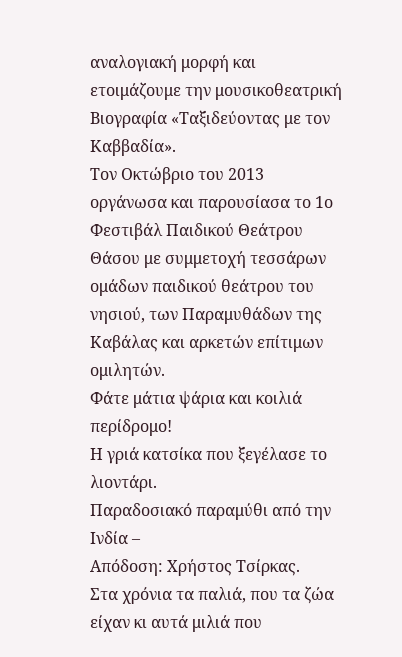αναλογιακή μορφή και ετοιμάζουμε την μουσικοθεατρική Βιογραφία «Ταξιδεύοντας με τον Καββαδία».
Τον Οκτώβριο του 2013 οργάνωσα και παρουσίασα το 1ο Φεστιβάλ Παιδικού Θεάτρου Θάσου με συμμετοχή τεσσάρων ομάδων παιδικού θεάτρου του νησιού, των Παραμυθάδων της Καβάλας και αρκετών επίτιμων ομιλητών.
Φάτε μάτια ψάρια και κοιλιά περίδρομο!
Η γριά κατσίκα που ξεγέλασε το λιοντάρι.
Παραδοσιακό παραμύθι από την Ινδία –
Απόδοση: Χρήστος Τσίρκας.
Στα χρόνια τα παλιά, που τα ζώα είχαν κι αυτά μιλιά που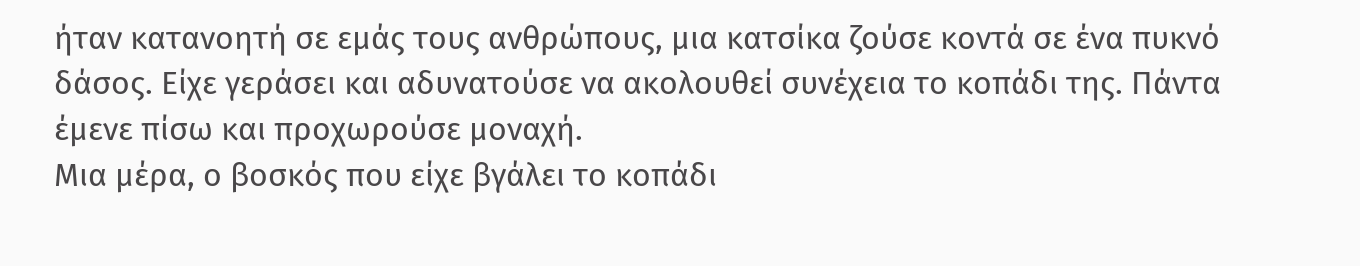ήταν κατανοητή σε εμάς τους ανθρώπους, μια κατσίκα ζούσε κοντά σε ένα πυκνό δάσος. Είχε γεράσει και αδυνατούσε να ακολουθεί συνέχεια το κοπάδι της. Πάντα έμενε πίσω και προχωρούσε μοναχή.
Μια μέρα, ο βοσκός που είχε βγάλει το κοπάδι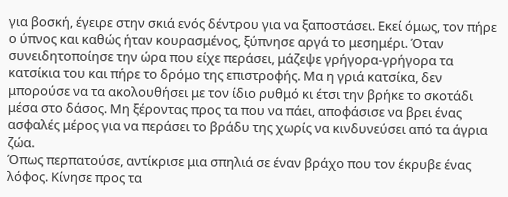για βοσκή, έγειρε στην σκιά ενός δέντρου για να ξαποστάσει. Εκεί όμως, τον πήρε ο ύπνος και καθώς ήταν κουρασμένος, ξύπνησε αργά το μεσημέρι. Όταν συνειδητοποίησε την ώρα που είχε περάσει, μάζεψε γρήγορα-γρήγορα τα κατσίκια του και πήρε το δρόμο της επιστροφής. Μα η γριά κατσίκα, δεν μπορούσε να τα ακολουθήσει με τον ίδιο ρυθμό κι έτσι την βρήκε το σκοτάδι μέσα στο δάσος. Μη ξέροντας προς τα που να πάει, αποφάσισε να βρει ένας ασφαλές μέρος για να περάσει το βράδυ της χωρίς να κινδυνεύσει από τα άγρια ζώα.
Όπως περπατούσε, αντίκρισε μια σπηλιά σε έναν βράχο που τον έκρυβε ένας λόφος. Κίνησε προς τα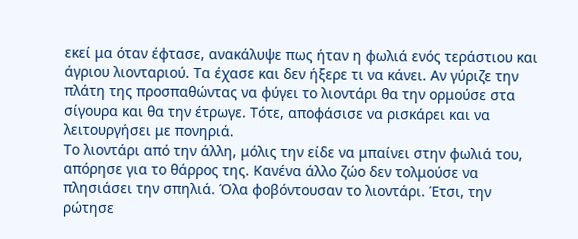εκεί μα όταν έφτασε, ανακάλυψε πως ήταν η φωλιά ενός τεράστιου και άγριου λιονταριού. Τα έχασε και δεν ήξερε τι να κάνει. Αν γύριζε την πλάτη της προσπαθώντας να φύγει το λιοντάρι θα την ορμούσε στα σίγουρα και θα την έτρωγε. Τότε, αποφάσισε να ρισκάρει και να λειτουργήσει με πονηριά.
Το λιοντάρι από την άλλη, μόλις την είδε να μπαίνει στην φωλιά του, απόρησε για το θάρρος της. Κανένα άλλο ζώο δεν τολμούσε να πλησιάσει την σπηλιά. Όλα φοβόντουσαν το λιοντάρι. Έτσι, την ρώτησε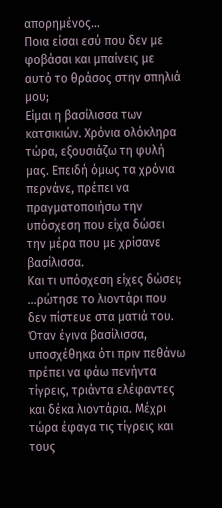απορημένος…
Ποια είσαι εσύ που δεν με φοβάσαι και μπαίνεις με αυτό το θράσος στην σπηλιά μου;
Είμαι η βασίλισσα των κατσικιών. Χρόνια ολόκληρα τώρα, εξουσιάζω τη φυλή μας. Επειδή όμως τα χρόνια περνάνε, πρέπει να πραγματοποιήσω την υπόσχεση που είχα δώσει την μέρα που με χρίσανε βασίλισσα.
Και τι υπόσχεση είχες δώσει;
…ρώτησε το λιοντάρι που δεν πίστευε στα ματιά του.
Όταν έγινα βασίλισσα, υποσχέθηκα ότι πριν πεθάνω πρέπει να φάω πενήντα τίγρεις, τριάντα ελέφαντες και δέκα λιοντάρια. Μέχρι τώρα έφαγα τις τίγρεις και τους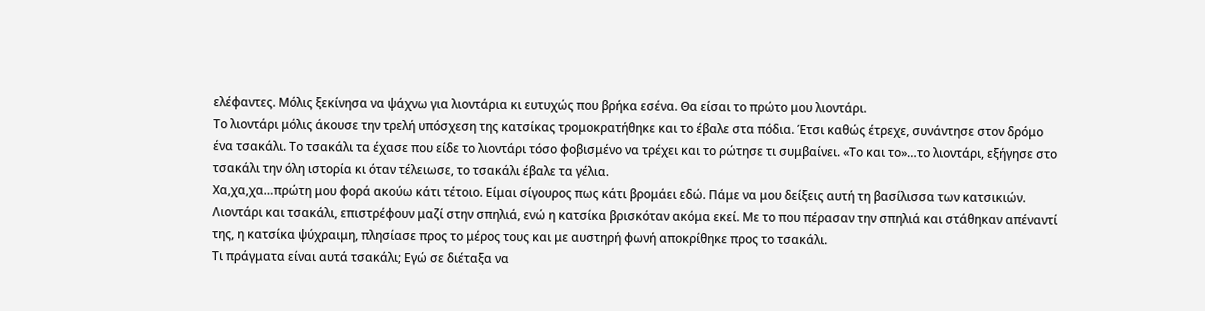ελέφαντες. Μόλις ξεκίνησα να ψάχνω για λιοντάρια κι ευτυχώς που βρήκα εσένα. Θα είσαι το πρώτο μου λιοντάρι.
Το λιοντάρι μόλις άκουσε την τρελή υπόσχεση της κατσίκας τρομοκρατήθηκε και το έβαλε στα πόδια. Έτσι καθώς έτρεχε, συνάντησε στον δρόμο ένα τσακάλι. Το τσακάλι τα έχασε που είδε το λιοντάρι τόσο φοβισμένο να τρέχει και το ρώτησε τι συμβαίνει. «Το και το»…το λιοντάρι, εξήγησε στο τσακάλι την όλη ιστορία κι όταν τέλειωσε, το τσακάλι έβαλε τα γέλια.
Χα,χα,χα…πρώτη μου φορά ακούω κάτι τέτοιο. Είμαι σίγουρος πως κάτι βρομάει εδώ. Πάμε να μου δείξεις αυτή τη βασίλισσα των κατσικιών.
Λιοντάρι και τσακάλι, επιστρέφουν μαζί στην σπηλιά, ενώ η κατσίκα βρισκόταν ακόμα εκεί. Με το που πέρασαν την σπηλιά και στάθηκαν απέναντί της, η κατσίκα ψύχραιμη, πλησίασε προς το μέρος τους και με αυστηρή φωνή αποκρίθηκε προς το τσακάλι.
Τι πράγματα είναι αυτά τσακάλι; Εγώ σε διέταξα να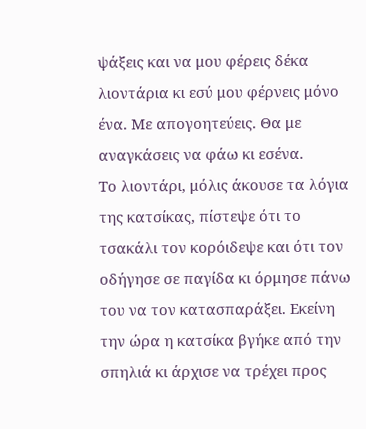ψάξεις και να μου φέρεις δέκα λιοντάρια κι εσύ μου φέρνεις μόνο ένα. Με απογοητεύεις. Θα με αναγκάσεις να φάω κι εσένα.
Το λιοντάρι, μόλις άκουσε τα λόγια της κατσίκας, πίστεψε ότι το τσακάλι τον κορόιδεψε και ότι τον οδήγησε σε παγίδα κι όρμησε πάνω του να τον κατασπαράξει. Εκείνη την ώρα η κατσίκα βγήκε από την σπηλιά κι άρχισε να τρέχει προς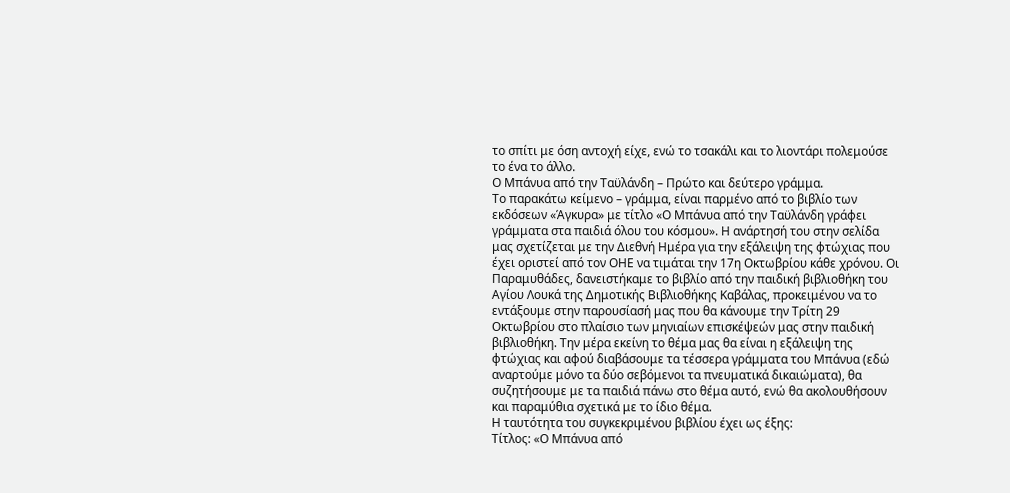το σπίτι με όση αντοχή είχε, ενώ το τσακάλι και το λιοντάρι πολεμούσε το ένα το άλλο.
Ο Μπάνυα από την Ταϋλάνδη – Πρώτο και δεύτερο γράμμα.
Το παρακάτω κείμενο – γράμμα, είναι παρμένο από το βιβλίο των εκδόσεων «Άγκυρα» με τίτλο «Ο Μπάνυα από την Ταϋλάνδη γράφει γράμματα στα παιδιά όλου του κόσμου». Η ανάρτησή του στην σελίδα μας σχετίζεται με την Διεθνή Ημέρα για την εξάλειψη της φτώχιας που έχει οριστεί από τον ΟΗΕ να τιμάται την 17η Οκτωβρίου κάθε χρόνου. Οι Παραμυθάδες, δανειστήκαμε το βιβλίο από την παιδική βιβλιοθήκη του Αγίου Λουκά της Δημοτικής Βιβλιοθήκης Καβάλας, προκειμένου να το εντάξουμε στην παρουσίασή μας που θα κάνουμε την Τρίτη 29 Οκτωβρίου στο πλαίσιο των μηνιαίων επισκέψεών μας στην παιδική βιβλιοθήκη. Την μέρα εκείνη το θέμα μας θα είναι η εξάλειψη της φτώχιας και αφού διαβάσουμε τα τέσσερα γράμματα του Μπάνυα (εδώ αναρτούμε μόνο τα δύο σεβόμενοι τα πνευματικά δικαιώματα), θα συζητήσουμε με τα παιδιά πάνω στο θέμα αυτό, ενώ θα ακολουθήσουν και παραμύθια σχετικά με το ίδιο θέμα.
Η ταυτότητα του συγκεκριμένου βιβλίου έχει ως έξης:
Τίτλος: «Ο Μπάνυα από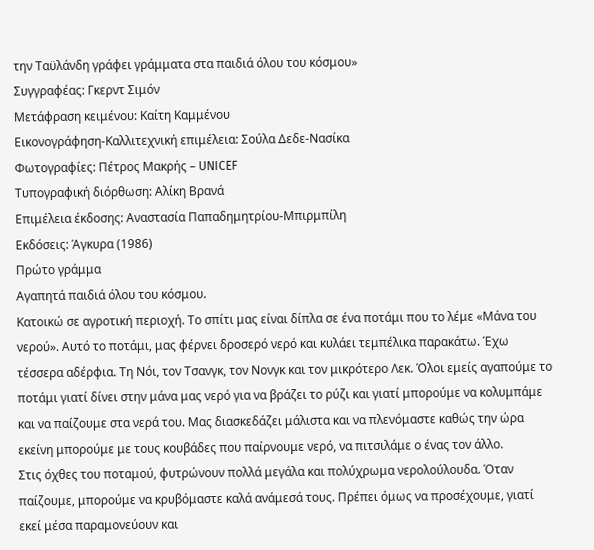την Ταϋλάνδη γράφει γράμματα στα παιδιά όλου του κόσμου»
Συγγραφέας: Γκερντ Σιμόν
Μετάφραση κειμένου: Καίτη Καμμένου
Εικονογράφηση-Καλλιτεχνική επιμέλεια: Σούλα Δεδε-Νασίκα
Φωτογραφίες: Πέτρος Μακρής – UNICEF
Τυπογραφική διόρθωση: Αλίκη Βρανά
Επιμέλεια έκδοσης: Αναστασία Παπαδημητρίου-Μπιρμπίλη
Εκδόσεις: Άγκυρα (1986)
Πρώτο γράμμα
Αγαπητά παιδιά όλου του κόσμου.
Κατοικώ σε αγροτική περιοχή. Το σπίτι μας είναι δίπλα σε ένα ποτάμι που το λέμε «Μάνα του νερού». Αυτό το ποτάμι, μας φέρνει δροσερό νερό και κυλάει τεμπέλικα παρακάτω. Έχω τέσσερα αδέρφια. Τη Νόι, τον Τσανγκ, τον Νονγκ και τον μικρότερο Λεκ. Όλοι εμείς αγαπούμε το ποτάμι γιατί δίνει στην μάνα μας νερό για να βράζει το ρύζι και γιατί μπορούμε να κολυμπάμε και να παίζουμε στα νερά του. Μας διασκεδάζει μάλιστα και να πλενόμαστε καθώς την ώρα εκείνη μπορούμε με τους κουβάδες που παίρνουμε νερό, να πιτσιλάμε ο ένας τον άλλο.
Στις όχθες του ποταμού, φυτρώνουν πολλά μεγάλα και πολύχρωμα νερολούλουδα. Όταν παίζουμε, μπορούμε να κρυβόμαστε καλά ανάμεσά τους. Πρέπει όμως να προσέχουμε, γιατί εκεί μέσα παραμονεύουν και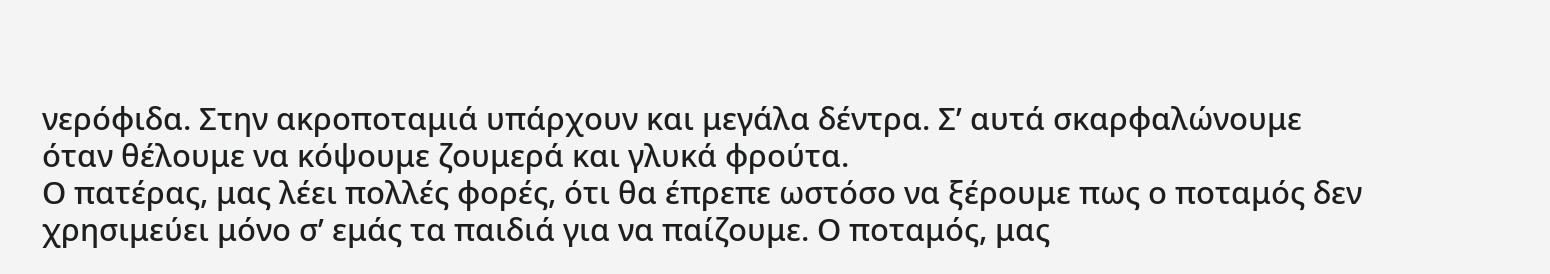νερόφιδα. Στην ακροποταμιά υπάρχουν και μεγάλα δέντρα. Σ’ αυτά σκαρφαλώνουμε όταν θέλουμε να κόψουμε ζουμερά και γλυκά φρούτα.
Ο πατέρας, μας λέει πολλές φορές, ότι θα έπρεπε ωστόσο να ξέρουμε πως ο ποταμός δεν χρησιμεύει μόνο σ’ εμάς τα παιδιά για να παίζουμε. Ο ποταμός, μας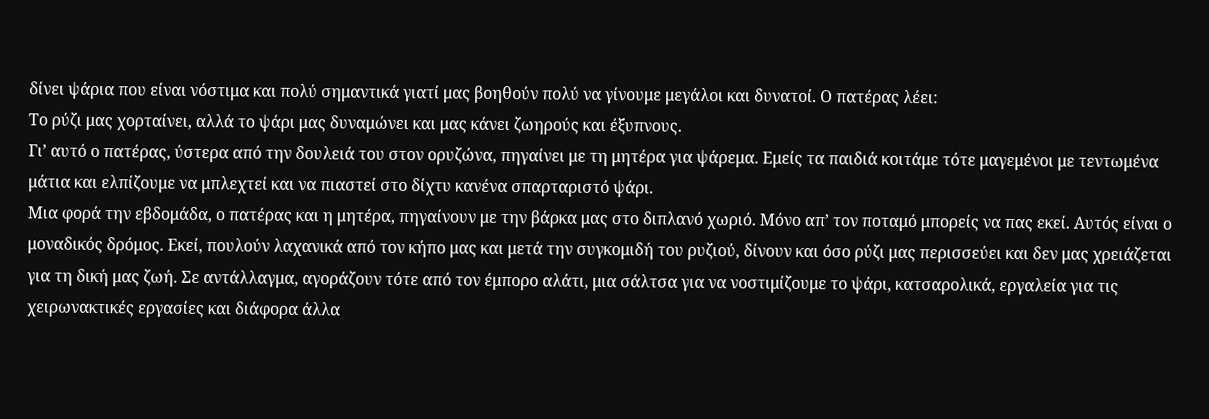δίνει ψάρια που είναι νόστιμα και πολύ σημαντικά γιατί μας βοηθούν πολύ να γίνουμε μεγάλοι και δυνατοί. Ο πατέρας λέει:
Το ρύζι μας χορταίνει, αλλά το ψάρι μας δυναμώνει και μας κάνει ζωηρούς και έξυπνους.
Γι’ αυτό ο πατέρας, ύστερα από την δουλειά του στον ορυζώνα, πηγαίνει με τη μητέρα για ψάρεμα. Εμείς τα παιδιά κοιτάμε τότε μαγεμένοι με τεντωμένα μάτια και ελπίζουμε να μπλεχτεί και να πιαστεί στο δίχτυ κανένα σπαρταριστό ψάρι.
Μια φορά την εβδομάδα, ο πατέρας και η μητέρα, πηγαίνουν με την βάρκα μας στο διπλανό χωριό. Μόνο απ’ τον ποταμό μπορείς να πας εκεί. Αυτός είναι ο μοναδικός δρόμος. Εκεί, πουλούν λαχανικά από τον κήπο μας και μετά την συγκομιδή του ρυζιού, δίνουν και όσο ρύζι μας περισσεύει και δεν μας χρειάζεται για τη δική μας ζωή. Σε αντάλλαγμα, αγοράζουν τότε από τον έμπορο αλάτι, μια σάλτσα για να νοστιμίζουμε το ψάρι, κατσαρολικά, εργαλεία για τις χειρωνακτικές εργασίες και διάφορα άλλα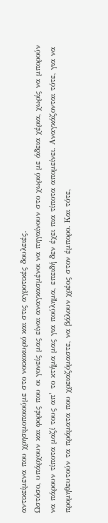αντικείμενα που χρησιμοποιούμε στο νοικοκυριό και στις αγροτικές δουλειές.
Ωστόσο, υπάρχουν και φορές που οι γονείς μας είναι αναγκασμένοι να πηγαίνουν στο χωριό με άδεια χέρια, χωρίς να μπορούν να πάρουν τίποτα μαζί τους απ’ το κτήμα μας για πούλημα, επειδή δεν έχει πια τίποτα απομείνει. Αναγκάζονται τότε, για να προμηθευτούν τα πράματα που χρειαζόμαστε, να βάλουν χρέος στον έμπορο. Και τότε,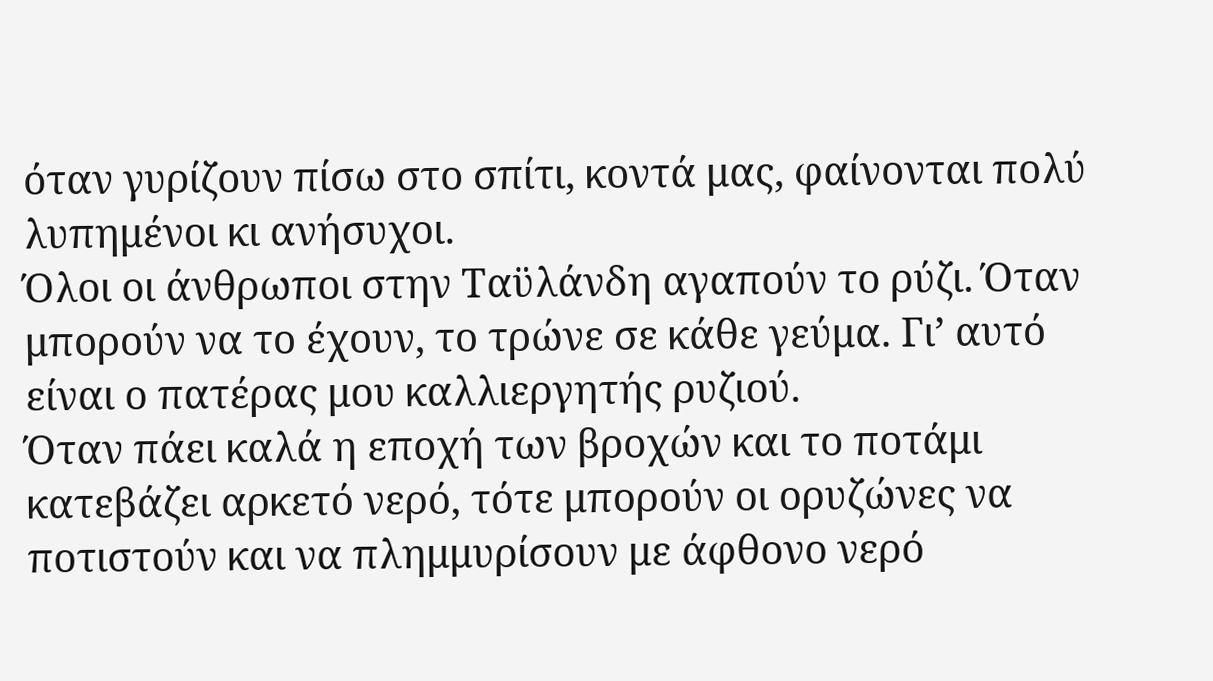όταν γυρίζουν πίσω στο σπίτι, κοντά μας, φαίνονται πολύ λυπημένοι κι ανήσυχοι.
Όλοι οι άνθρωποι στην Ταϋλάνδη αγαπούν το ρύζι. Όταν μπορούν να το έχουν, το τρώνε σε κάθε γεύμα. Γι’ αυτό είναι ο πατέρας μου καλλιεργητής ρυζιού.
Όταν πάει καλά η εποχή των βροχών και το ποτάμι κατεβάζει αρκετό νερό, τότε μπορούν οι ορυζώνες να ποτιστούν και να πλημμυρίσουν με άφθονο νερό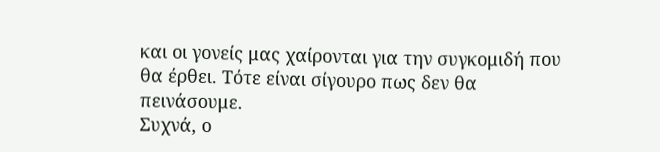και οι γονείς μας χαίρονται για την συγκομιδή που θα έρθει. Τότε είναι σίγουρο πως δεν θα πεινάσουμε.
Συχνά, ο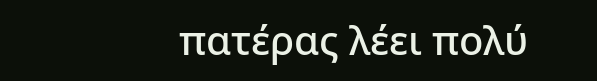πατέρας λέει πολύ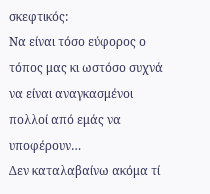σκεφτικός:
Να είναι τόσο εύφορος ο τόπος μας κι ωστόσο συχνά να είναι αναγκασμένοι πολλοί από εμάς να υποφέρουν…
Δεν καταλαβαίνω ακόμα τί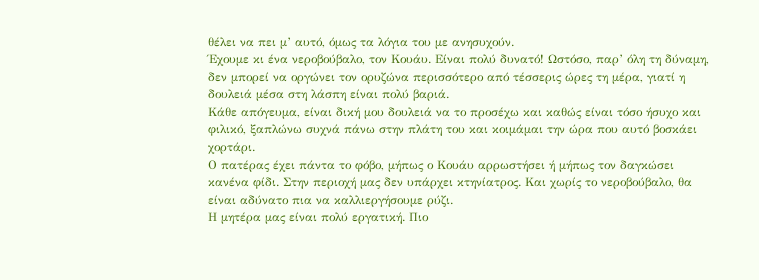θέλει να πει μ’ αυτό, όμως τα λόγια του με ανησυχούν.
Έχουμε κι ένα νεροβούβαλο, τον Κουάυ. Είναι πολύ δυνατό! Ωστόσο, παρ’ όλη τη δύναμη, δεν μπορεί να οργώνει τον ορυζώνα περισσότερο από τέσσερις ώρες τη μέρα, γιατί η δουλειά μέσα στη λάσπη είναι πολύ βαριά.
Κάθε απόγευμα, είναι δική μου δουλειά να το προσέχω και καθώς είναι τόσο ήσυχο και φιλικό, ξαπλώνω συχνά πάνω στην πλάτη του και κοιμάμαι την ώρα που αυτό βοσκάει χορτάρι.
Ο πατέρας έχει πάντα το φόβο, μήπως ο Κουάυ αρρωστήσει ή μήπως τον δαγκώσει κανένα φίδι. Στην περιοχή μας δεν υπάρχει κτηνίατρος. Και χωρίς το νεροβούβαλο, θα είναι αδύνατο πια να καλλιεργήσουμε ρύζι.
Η μητέρα μας είναι πολύ εργατική. Πιο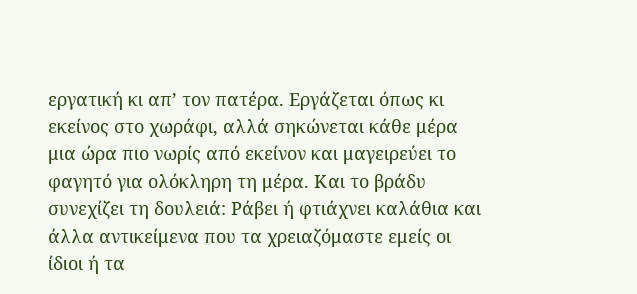εργατική κι απ’ τον πατέρα. Εργάζεται όπως κι εκείνος στο χωράφι, αλλά σηκώνεται κάθε μέρα μια ώρα πιο νωρίς από εκείνον και μαγειρεύει το φαγητό για ολόκληρη τη μέρα. Και το βράδυ συνεχίζει τη δουλειά: Ράβει ή φτιάχνει καλάθια και άλλα αντικείμενα που τα χρειαζόμαστε εμείς οι ίδιοι ή τα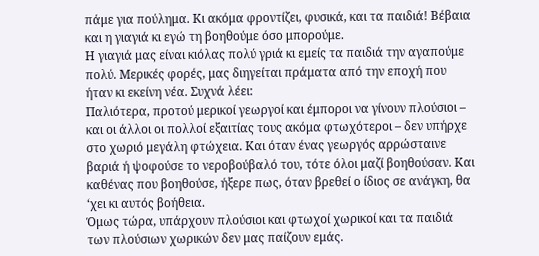πάμε για πούλημα. Κι ακόμα φροντίζει, φυσικά, και τα παιδιά! Βέβαια και η γιαγιά κι εγώ τη βοηθούμε όσο μπορούμε.
Η γιαγιά μας είναι κιόλας πολύ γριά κι εμείς τα παιδιά την αγαπούμε πολύ. Μερικές φορές, μας διηγείται πράματα από την εποχή που ήταν κι εκείνη νέα. Συχνά λέει:
Παλιότερα, προτού μερικοί γεωργοί και έμποροι να γίνουν πλούσιοι – και οι άλλοι οι πολλοί εξαιτίας τους ακόμα φτωχότεροι – δεν υπήρχε στο χωριό μεγάλη φτώχεια. Και όταν ένας γεωργός αρρώσταινε βαριά ή ψοφούσε το νεροβούβαλό του, τότε όλοι μαζί βοηθούσαν. Και καθένας που βοηθούσε, ήξερε πως, όταν βρεθεί ο ίδιος σε ανάγκη, θα ‘χει κι αυτός βοήθεια.
Όμως τώρα, υπάρχουν πλούσιοι και φτωχοί χωρικοί και τα παιδιά των πλούσιων χωρικών δεν μας παίζουν εμάς.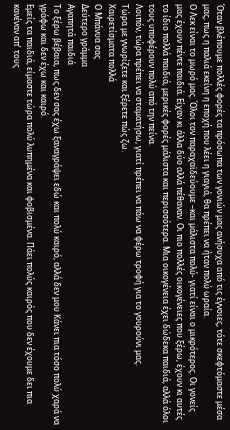Όταν βλέπουμε πολλές φορές τα πρόσωπα των γονιών μας ανήσυχα από τις έγνοιες, τότε σκεφτόμαστε μέσα μας, πως η παλιά εκείνη η εποχή που λέει η γιαγιά, θα πρέπει να ήταν πολύ ωραία.
Ο Λεκ είναι το μωρό μας. Όλοι τον παραχαϊδεύουμε –και μάλιστα πολύ- γιατί είναι ο μικρότερος. Οι γονείς μας έχουν πέντε παιδιά. Είχαν κι άλλα δύο αλλά πέθαναν. Οι πιο πολλές οικογένειες που ξέρω, έχουν κι αυτές το ίδιο πολλά παιδιά, μερικές φορές μάλιστα και περισσότερα. Μια οικογένεια έχει δώδεκα παιδιά, αλλά όλοι τους υποφέρουν πολύ από την πείνα.
Λοιπόν, τώρα πρέπει να σταματήσω, γιατί πρέπει να πάω να φέρω τροφή για το γουρούνι μας.
Τώρα με γνωρίζετε και ξέρετε πώς ζω.
Χαιρετίσματα πολλά
Ο Μπάνυα σας
Δεύτερο γράμμα
Αγαπητά παιδιά
Το ξέρω βέβαια, πως δεν σας έχω ξαναγράψει εδώ και πολύ καιρό, αλλά δεν μου Κάνει πια τόσο πολύ χαρά να γράφω και δεν έχω και καιρό.
Εμείς τα παιδιά, είμαστε τώρα πολύ λυπημένα και φοβισμένα. Πάει πολύς καιρός που δεν έχουμε δει πια κανέναν απ’ τους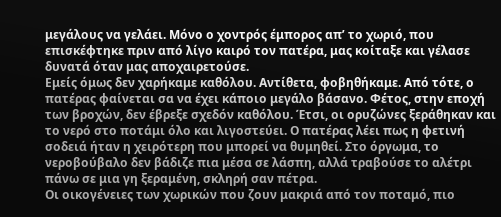μεγάλους να γελάει. Μόνο ο χοντρός έμπορος απ’ το χωριό, που επισκέφτηκε πριν από λίγο καιρό τον πατέρα, μας κοίταξε και γέλασε δυνατά όταν μας αποχαιρετούσε.
Εμείς όμως δεν χαρήκαμε καθόλου. Αντίθετα, φοβηθήκαμε. Από τότε, ο πατέρας φαίνεται σα να έχει κάποιο μεγάλο βάσανο. Φέτος, στην εποχή των βροχών, δεν έβρεξε σχεδόν καθόλου. Έτσι, οι ορυζώνες ξεράθηκαν και το νερό στο ποτάμι όλο και λιγοστεύει. Ο πατέρας λέει πως η φετινή σοδειά ήταν η χειρότερη που μπορεί να θυμηθεί. Στο όργωμα, το νεροβούβαλο δεν βάδιζε πια μέσα σε λάσπη, αλλά τραβούσε το αλέτρι πάνω σε μια γη ξεραμένη, σκληρή σαν πέτρα.
Οι οικογένειες των χωρικών που ζουν μακριά από τον ποταμό, πιο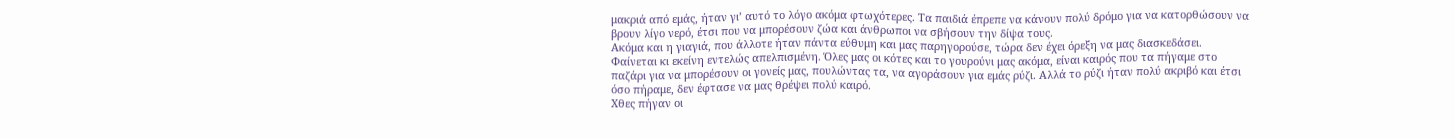μακριά από εμάς, ήταν γι’ αυτό το λόγο ακόμα φτωχότερες. Τα παιδιά έπρεπε να κάνουν πολύ δρόμο για να κατορθώσουν να βρουν λίγο νερό, έτσι που να μπορέσουν ζώα και άνθρωποι να σβήσουν την δίψα τους.
Ακόμα και η γιαγιά, που άλλοτε ήταν πάντα εύθυμη και μας παρηγορούσε, τώρα δεν έχει όρεξη να μας διασκεδάσει. Φαίνεται κι εκείνη εντελώς απελπισμένη. Όλες μας οι κότες και το γουρούνι μας ακόμα, είναι καιρός που τα πήγαμε στο παζάρι για να μπορέσουν οι γονείς μας, πουλώντας τα, να αγοράσουν για εμάς ρύζι. Αλλά το ρύζι ήταν πολύ ακριβό και έτσι όσο πήραμε, δεν έφτασε να μας θρέψει πολύ καιρό.
Χθες πήγαν οι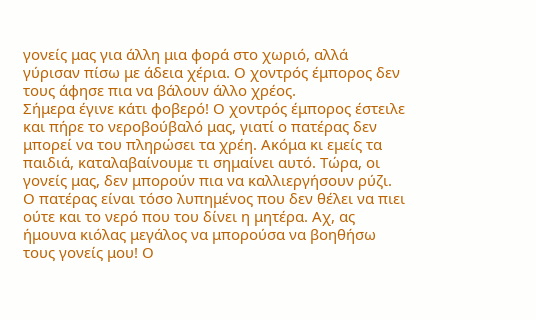γονείς μας για άλλη μια φορά στο χωριό, αλλά γύρισαν πίσω με άδεια χέρια. Ο χοντρός έμπορος δεν τους άφησε πια να βάλουν άλλο χρέος.
Σήμερα έγινε κάτι φοβερό! Ο χοντρός έμπορος έστειλε και πήρε το νεροβούβαλό μας, γιατί ο πατέρας δεν μπορεί να του πληρώσει τα χρέη. Ακόμα κι εμείς τα παιδιά, καταλαβαίνουμε τι σημαίνει αυτό. Τώρα, οι γονείς μας, δεν μπορούν πια να καλλιεργήσουν ρύζι.
Ο πατέρας είναι τόσο λυπημένος που δεν θέλει να πιει ούτε και το νερό που του δίνει η μητέρα. Αχ, ας ήμουνα κιόλας μεγάλος να μπορούσα να βοηθήσω τους γονείς μου! Ο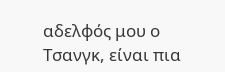αδελφός μου ο Τσανγκ, είναι πια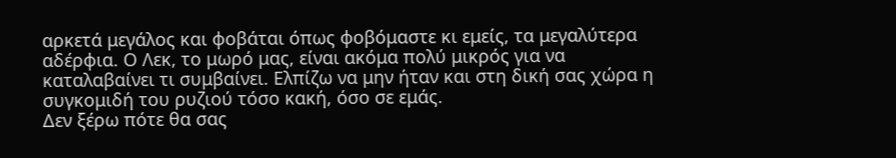αρκετά μεγάλος και φοβάται όπως φοβόμαστε κι εμείς, τα μεγαλύτερα αδέρφια. Ο Λεκ, το μωρό μας, είναι ακόμα πολύ μικρός για να καταλαβαίνει τι συμβαίνει. Ελπίζω να μην ήταν και στη δική σας χώρα η συγκομιδή του ρυζιού τόσο κακή, όσο σε εμάς.
Δεν ξέρω πότε θα σας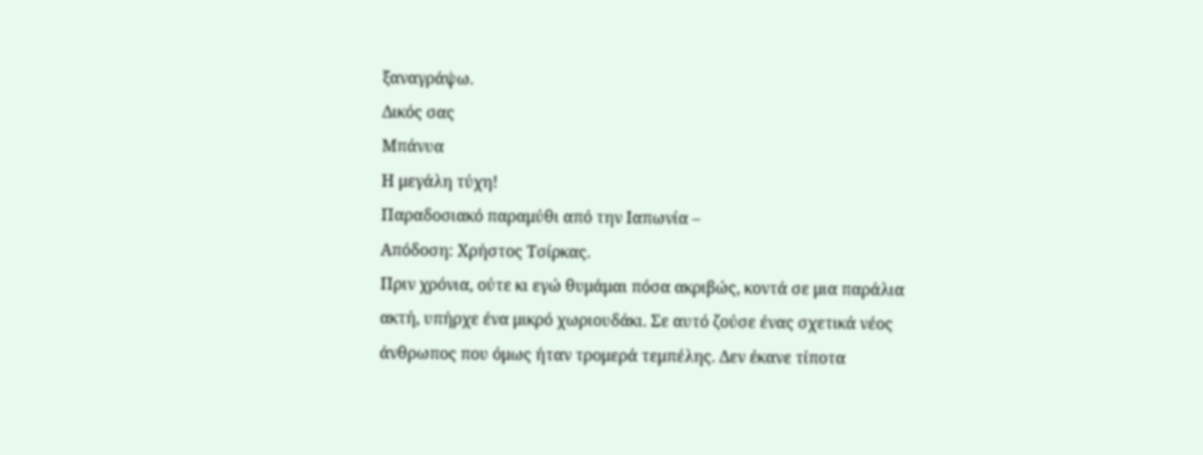ξαναγράψω.
Δικός σας
Μπάνυα
Η μεγάλη τύχη!
Παραδοσιακό παραμύθι από την Ιαπωνία –
Απόδοση: Χρήστος Τσίρκας.
Πριν χρόνια, ούτε κι εγώ θυμάμαι πόσα ακριβώς, κοντά σε μια παράλια ακτή, υπήρχε ένα μικρό χωριουδάκι. Σε αυτό ζούσε ένας σχετικά νέος άνθρωπος που όμως ήταν τρομερά τεμπέλης. Δεν έκανε τίποτα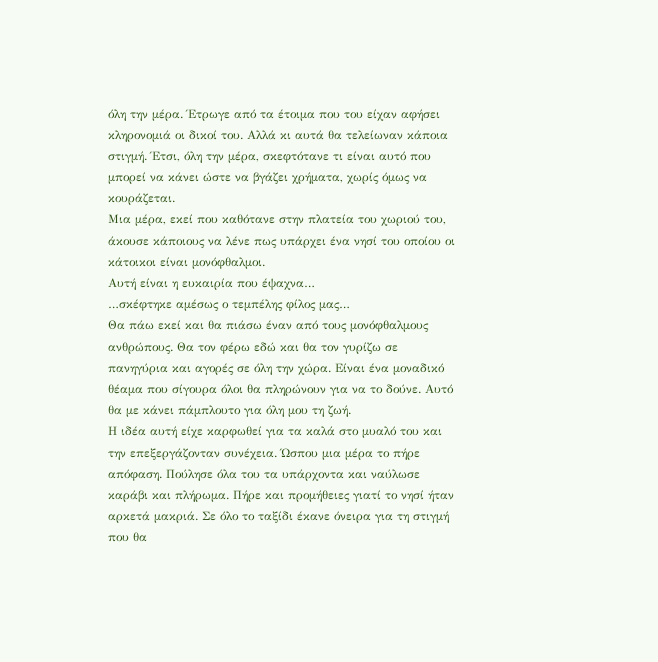όλη την μέρα. Έτρωγε από τα έτοιμα που του είχαν αφήσει κληρονομιά οι δικοί του. Αλλά κι αυτά θα τελείωναν κάποια στιγμή. Έτσι, όλη την μέρα, σκεφτότανε τι είναι αυτό που μπορεί να κάνει ώστε να βγάζει χρήματα, χωρίς όμως να κουράζεται.
Μια μέρα, εκεί που καθότανε στην πλατεία του χωριού του, άκουσε κάποιους να λένε πως υπάρχει ένα νησί του οποίου οι κάτοικοι είναι μονόφθαλμοι.
Αυτή είναι η ευκαιρία που έψαχνα…
…σκέφτηκε αμέσως ο τεμπέλης φίλος μας…
Θα πάω εκεί και θα πιάσω έναν από τους μονόφθαλμους ανθρώπους. Θα τον φέρω εδώ και θα τον γυρίζω σε πανηγύρια και αγορές σε όλη την χώρα. Είναι ένα μοναδικό θέαμα που σίγουρα όλοι θα πληρώνουν για να το δούνε. Αυτό θα με κάνει πάμπλουτο για όλη μου τη ζωή.
Η ιδέα αυτή είχε καρφωθεί για τα καλά στο μυαλό του και την επεξεργάζονταν συνέχεια. Ώσπου μια μέρα το πήρε απόφαση. Πούλησε όλα του τα υπάρχοντα και ναύλωσε καράβι και πλήρωμα. Πήρε και προμήθειες γιατί το νησί ήταν αρκετά μακριά. Σε όλο το ταξίδι έκανε όνειρα για τη στιγμή που θα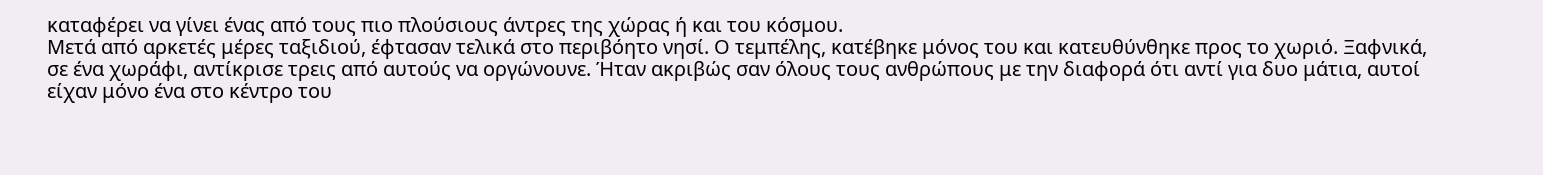καταφέρει να γίνει ένας από τους πιο πλούσιους άντρες της χώρας ή και του κόσμου.
Μετά από αρκετές μέρες ταξιδιού, έφτασαν τελικά στο περιβόητο νησί. Ο τεμπέλης, κατέβηκε μόνος του και κατευθύνθηκε προς το χωριό. Ξαφνικά, σε ένα χωράφι, αντίκρισε τρεις από αυτούς να οργώνουνε. Ήταν ακριβώς σαν όλους τους ανθρώπους με την διαφορά ότι αντί για δυο μάτια, αυτοί είχαν μόνο ένα στο κέντρο του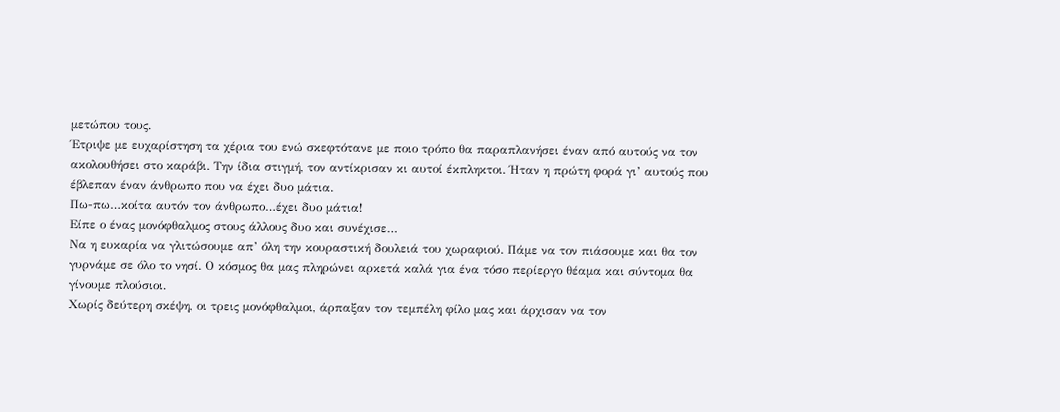μετώπου τους.
Έτριψε με ευχαρίστηση τα χέρια του ενώ σκεφτότανε με ποιο τρόπο θα παραπλανήσει έναν από αυτούς να τον ακολουθήσει στο καράβι. Την ίδια στιγμή, τον αντίκρισαν κι αυτοί έκπληκτοι. Ήταν η πρώτη φορά γι’ αυτούς που έβλεπαν έναν άνθρωπο που να έχει δυο μάτια.
Πω-πω…κοίτα αυτόν τον άνθρωπο…έχει δυο μάτια!
Είπε ο ένας μονόφθαλμος στους άλλους δυο και συνέχισε…
Να η ευκαρία να γλιτώσουμε απ’ όλη την κουραστική δουλειά του χωραφιού. Πάμε να τον πιάσουμε και θα τον γυρνάμε σε όλο το νησί. Ο κόσμος θα μας πληρώνει αρκετά καλά για ένα τόσο περίεργο θέαμα και σύντομα θα γίνουμε πλούσιοι.
Χωρίς δεύτερη σκέψη, οι τρεις μονόφθαλμοι, άρπαξαν τον τεμπέλη φίλο μας και άρχισαν να τον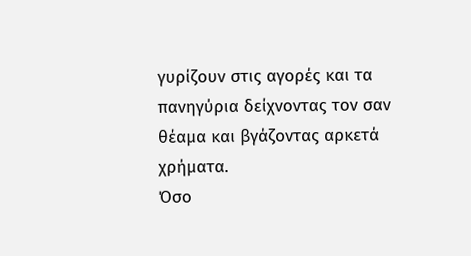γυρίζουν στις αγορές και τα πανηγύρια δείχνοντας τον σαν θέαμα και βγάζοντας αρκετά χρήματα.
Όσο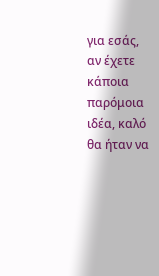για εσάς, αν έχετε κάποια παρόμοια ιδέα, καλό θα ήταν να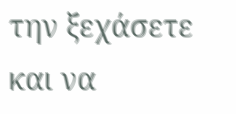την ξεχάσετε και να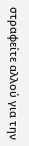στραφείτε αλλού για την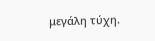μεγάλη τύχη.